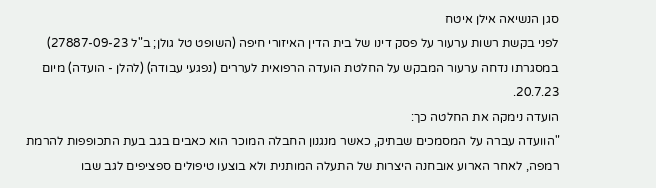סגן הנשיאה אילן איטח
לפני בקשת רשות ערעור על פסק דינו של בית הדין האיזורי חיפה (השופט טל גולן; ב"ל 27887-09-23) במסגרתו נדחה ערעור המבקש על החלטת הועדה הרפואית לעררים (נפגעי עבודה) (להלן - הועדה) מיום 20.7.23.
הועדה נימקה את החלטה כך:
"הוועדה עברה על המסמכים שבתיק, כאשר מנגנון החבלה המוכר הוא כאבים בגב בעת התכופפות להרמת רמפה, לאחר הארוע אובחנה היצרות של התעלה המותנית ולא בוצעו טיפולים ספציפים לגב שבו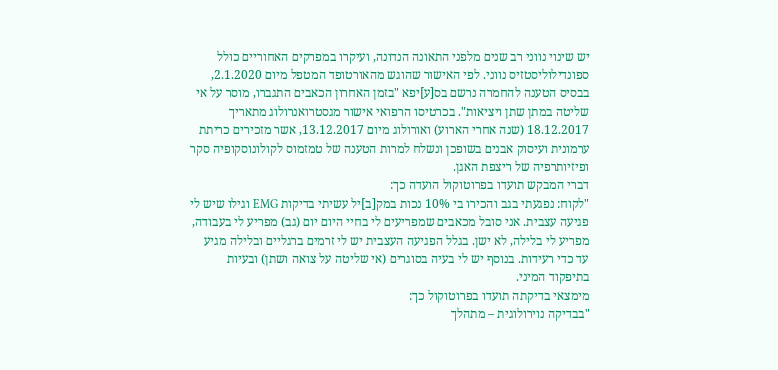יש שינוי נווני רב שנים מלפני התאונה הנדונה, ועיקרו במפרקים האחוריים כולל ספונדילוליסטזיס נווני. לפי האישור שהוגש מהאורטופד המטפל מיום 2.1.2020, בבסיס הטענה להחמרה נרשם בס[ע]יפא "בזמן האחרון הכאבים התגברו, מוסר על אי שליטה במתן שתן ויציאות". בכרטיסו הרפואי אישור מגסטרואנרולוג מתאריך 18.12.2017 (שנה אחרי הארוע) ואורולוג מיום 13.12.2017, אשר מזכירים כריתת ערמונית ועיסוק אבנים בשופכן ונשלח למרות הטענה של טמזמוס לקולונוסקופיה סקר ופיזיותרפיה של ריצפת האגן.
דברי המבקש תועדו בפרוטוקול הועדה כך:
"לקוח: נפגעתי בגב והכירו בי 10% נכות במק[ב]יל עשיתי בדיקות EMG וגילו שיש לי פגיעה עצבית. אני סובל מכאבים שמפריעים לי בחיי היום יום (גב) מפריע לי בעבודה, מפריע לי בלילה, לא ישן. בגלל הפגיעה העצבית יש לי זרמים ברגליים ובלילה מגיע עד כדי רעידות. בנוסף יש לי בעיה בסוגרים (אי שליטה על צואה ושתן) ובעיות בתיפקוד המיני.
מימצאי בדיקתה תועדו בפרוטוקול כך:
"בבדיקה נוירולוגית – מתהלך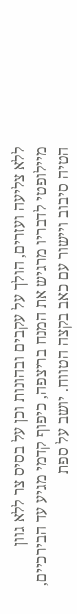ללא צליעה ועזרים, הולך על עקבים ובהונות וכן על בסיס צר ללא גוון מיילופטי לדבריו מרגיש את המנח בריצפה, כיפוף קדמי מגיע עד הבירכיים, הטיה סיבוב ויישור עם כאב בקצה הטווח. יושב על ספת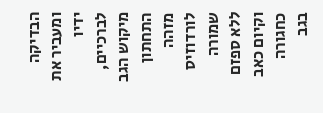הבדיקה ומעביר את ידיו לברכיים, מיקוש הגב התחתון מזהה לורדוזיס שמורה ללא ספזם וקיום כאב כחגורה בגב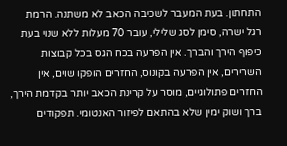התחתון. בעת המעבר לשכיבה הכאב לא משתנה. הרמת רגל ישרה, סימן לסג שלילי, עובר 70 מעלות ללא שנוי בעת כיפוף הירך והברך. אין הפרעה בכח הגס בכל קבוצות השרירים, אין הפרעה בקונוס, החזרים הופקו שוים, אין החזרים פתולוגיים, מוסר על קרינת הכאב יותר בקדמת הירך, ברך ושוק ימין שלא בהתאם לפיזור האנטומי. תפקודים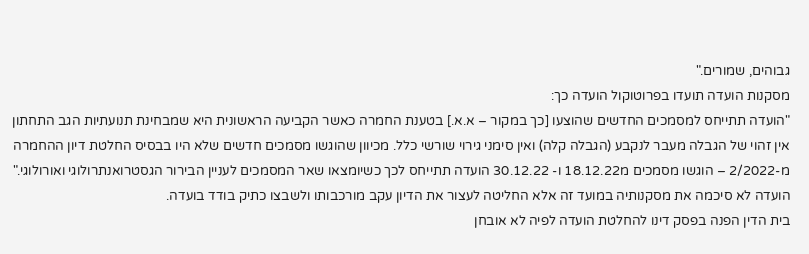גבוהים, שמורים."
מסקנות הועדה תועדו בפרוטוקול הועדה כך:
"הועדה תתייחס למסמכים החדשים שהוצעו [כך במקור – א.א.] בטענת החמרה כאשר הקביעה הראשונית היא שמבחינת תנועתיות הגב התחתון אין זהוי של הגבלה מעבר לנקבע (הגבלה קלה) ואין סימני גירוי שורשי כלל. מכיוון שהוגשו מסמכים חדשים שלא היו בבסיס החלטת דיון ההחמרה מ-2/2022 – הוגשו מסמכים מ18.12.22 ו- 30.12.22 הועדה תתייחס לכך כשיומצאו שאר המסמכים לעניין הבירור הגסטרואנתרולוגי ואורולוגי."
הועדה לא סיכמה את מסקנותיה במועד זה אלא החליטה לעצור את הדיון עקב מורכבותו ולשבצו כתיק בודד בועדה.
בית הדין הפנה בפסק דינו להחלטת הועדה לפיה לא אובחן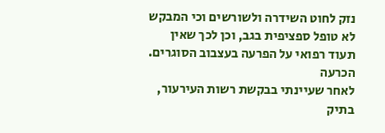נזק לחוט השידרה ולשורשים וכי המבקש לא טופל ספציפית בגב, וכן לכך שאין תעוד רפואי על הפרעה בעצבוב הסוגרים.
הכרעה
לאחר שעיינתי בבקשת רשות העירעור, בתיק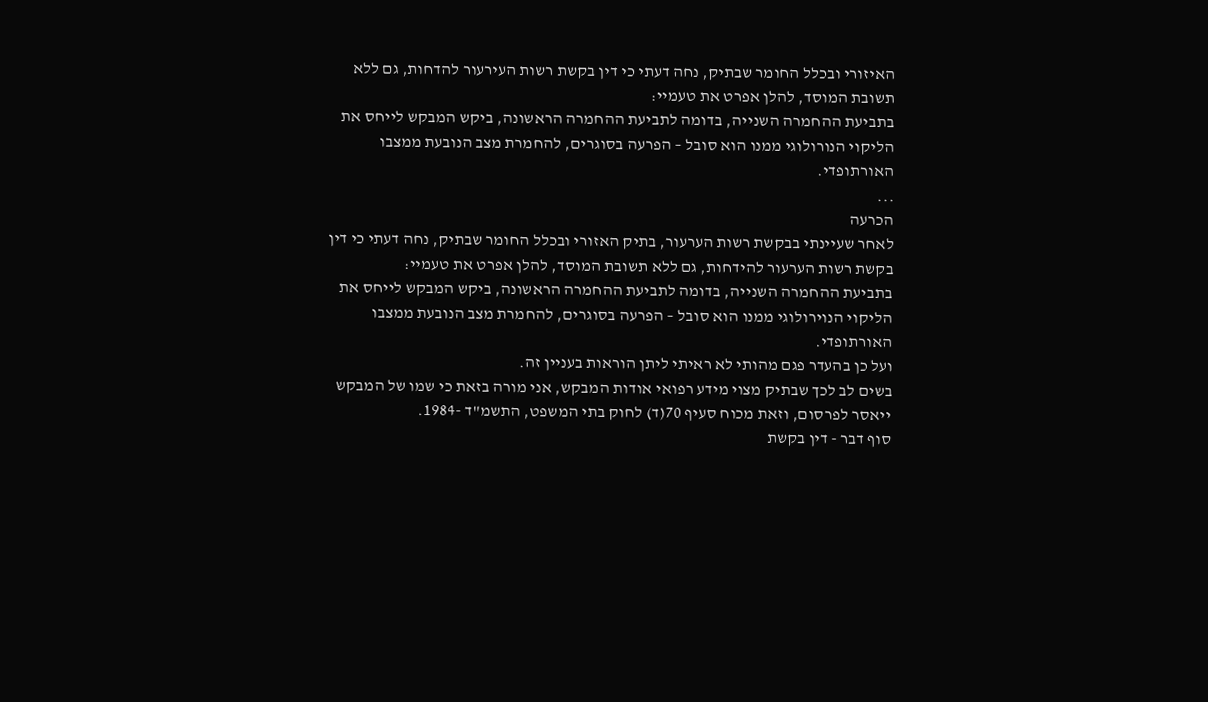האיזורי ובכלל החומר שבתיק, נחה דעתי כי דין בקשת רשות העירעור להדחות, גם ללא תשובת המוסד, להלן אפרט את טעמיי:
בתביעת ההחמרה השנייה, בדומה לתביעת ההחמרה הראשונה, ביקש המבקש לייחס את הליקוי הנורולוגי ממנו הוא סובל – הפרעה בסוגרים, להחמרת מצב הנובעת ממצבו האורתופדי.
...
הכרעה
לאחר שעיינתי בבקשת רשות הערעור, בתיק האזורי ובכלל החומר שבתיק, נחה דעתי כי דין בקשת רשות הערעור להידחות, גם ללא תשובת המוסד, להלן אפרט את טעמיי:
בתביעת ההחמרה השנייה, בדומה לתביעת ההחמרה הראשונה, ביקש המבקש לייחס את הליקוי הנוירולוגי ממנו הוא סובל – הפרעה בסוגרים, להחמרת מצב הנובעת ממצבו האורתופדי.
ועל כן בהעדר פגם מהותי לא ראיתי ליתן הוראות בעניין זה.
בשים לב לכך שבתיק מצוי מידע רפואי אודות המבקש, אני מורה בזאת כי שמו של המבקש ייאסר לפרסום, וזאת מכוח סעיף 70(ד) לחוק בתי המשפט, התשמ"ד -1984.
סוף דבר - דין בקשת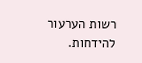רשות הערעור להידחות.